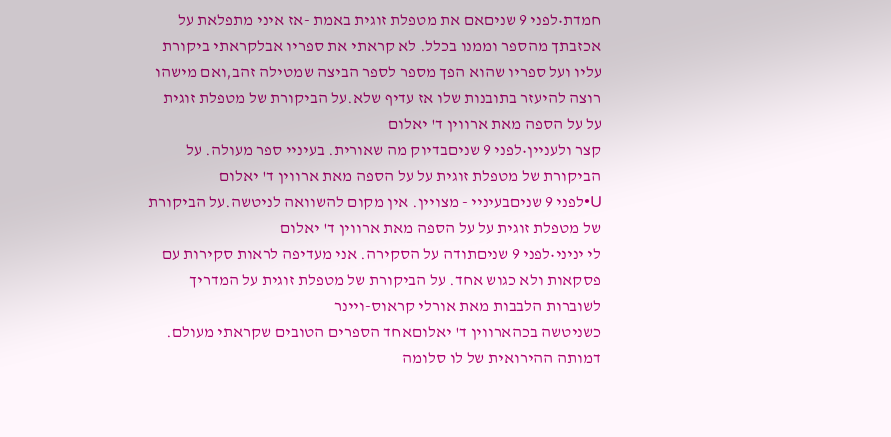חמדת•לפני 9 שניםאם את מטפלת זוגית באמת -אז איני מתפלאת על אכזבתך מהספר וממנו בכלל. לא קראתי את ספריו אבלקראתי ביקורת עליו ועל ספריו שהוא הפך מספר לספר הביצה שמטילה זהב,ואם מישהו רוצה להיעזר בתובנות שלו אז עדיף שלא.על הביקורת של מטפלת זוגית על על הספה מאת ארווין ד' יאלום
קצר ולעניין•לפני 9 שניםבדיוק מה שאורית. בעיניי ספר מעולה. על הביקורת של מטפלת זוגית על על הספה מאת ארווין ד' יאלום
U•לפני 9 שניםבעיניי - מצויין. אין מקום להשוואה לניטשה.על הביקורת של מטפלת זוגית על על הספה מאת ארווין ד' יאלום
לי יניני•לפני 9 שניםתודה על הסקירה. אני מעדיפה לראות סקירות עם פסקאות ולא כגוש אחד. על הביקורת של מטפלת זוגית על המדריך לשוברות הלבבות מאת אורלי קראוס-ויינר
כשניטשה בכהארווין ד' יאלוםאחד הספרים הטובים שקראתי מעולם. דמותה ההירואית של לו סלומה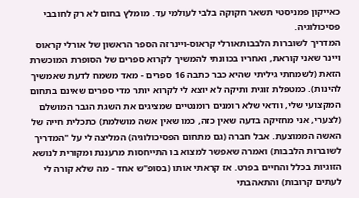כאייקון פמניסטי תשאר חקוקה בלבי לעולמי עד. מומלץ בחום לא רק לחובבי פסיכולוגיה.
המדריך לשוברות הלבבותאורלי קראוס-ויינרזה הספר הראשון של אורלי קראוס ויינר שאני קוראת, ואחריו בכוונתי להמשיך לקרוא ספרים של הסופרת המוכשרת הזאת (לשמחתי גיליתי שהיא כבר כתבה 16 ספרים - מאד משמח לדעת שאמשיך להינות). כמטפלת זוגית ותיקה לא יוצא לי לקרוא יותר מדי ספרים שאינם בתחום המקצועי שלי, וודאי שלא רומנים רומנטיים שמציגים את השגת הגבר המושלם (לצערי, אני מחזיקה בדעה שאין כזה, כמו שאין אשה מושלמת) כתכלית חייה של האשה הממוצעת. אבל חברה (גם מתחום הפסיכולוגיה) המליצה לי על "המדריך לשוברות הלבבות) ואמרה שאפשר למצוא בו התייחסות מרעננת ומקורית לנושא הזוגיות בכלל והחיים בפרט. אז קראתי אותו (בסופ"ש אחד - מה שלא קורה לי לעתים קרובות) והתאהבתי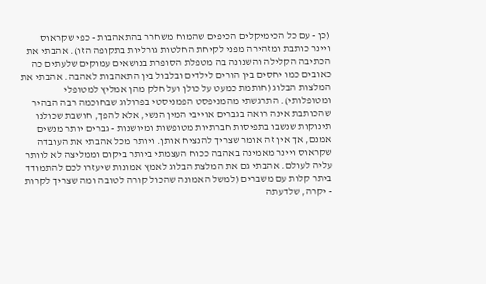(כן - עם כל הכימיקלים הכיפים שהמוח משחרר בהתאהבות - כפי שקראוס ויינר כותבת ומזהירה מפני לקיחת החלטות גורליות בתקופה הזו). אהבתי את הכתיבה הקלילה והשנונה בה מטפלת הסופרת בנושאים עמוקים שלעתים כה כאובים כמו יחסים בין הורים לילדים ובלבול בין התאהבות לאהבה. אהבתי את המלצות הבלוג (חותמת כמעט על כולן ועל חלק מהן אמליץ למטופלי ומטופלותי). התרגשתי מהמניפסט הפמניסטי בפרולוג שבחוכמה רבה הבהיר שהכותבת אינה רואה בגברים אוייבי המין הנשי, אלא להפך, חושבת שכולנו תינוקות שנשבו בתפיסות חברתיות מטופשות ומיושנות - גברים יותר מנשים אמנם, אך אין זה אומר שצריך להנציח אותן. ויותר מכל אהבתי את העובדה שקראוס ויינר מאמינה באהבה ככוח העצמתי ביותר ביקום וממליצה לא לוותר עליה לעולם. אהבתי גם את המלצת הבלוג לאמץ אמונות שיעזרו לכם להתמודד ביתר קלות עם משברים (למשל האמונה שהכול קורה לטובה ומה שצריך לקרות - יקרה, שלדעתה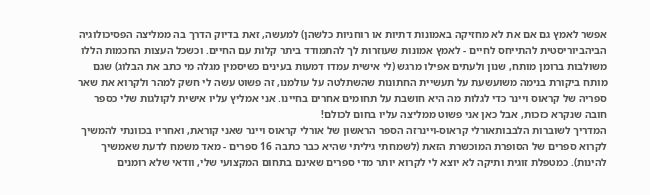אפשר לאמץ גם אם את לא מחזיקה באמונות דתיות או רוחניות כלשהן) למעשה, זאת בדיוק הדרך בה ממליצה הפסיכולוגיה הביהביוריסטית להתייחס לחיים - לאמץ אמונות שעוזרות לך להתמודד ביתר קלות עם החיים. וכשכל העצות החכמות הללו משולבות ברומן מותח, שנון ולעתים אפילו מרגש (לי אישית עמדו דמעות בעינים כשיסמין מגלה מי כתב את הבלוג) שגם מותח ביקורת בנימה משועשעת על תעשיית החתונות שהשתלטה על עולמנו, זה פשוט עשה לי חשק למהר ולקרוא את שאר ספריה של קראוס ויינר כדי לגלות מה היא חושבת על תחומים אחרים בחיינו. אני אמליץ עליו אישית לקולגות שלי כספר חובה שנקרא כזכות, אבל כאן אני פשוט ממליצה עליו בחום לכולם!
המדריך לשוברות הלבבותאורלי קראוס-ויינרזה הספר הראשון של אורלי קראוס ויינר שאני קוראת, ואחריו בכוונתי להמשיך לקרוא ספרים של הסופרת המוכשרת הזאת (לשמחתי גיליתי שהיא כבר כתבה 16 ספרים - מאד משמח לדעת שאמשיך להינות). כמטפלת זוגית ותיקה לא יוצא לי לקרוא יותר מדי ספרים שאינם בתחום המקצועי שלי, וודאי שלא רומנים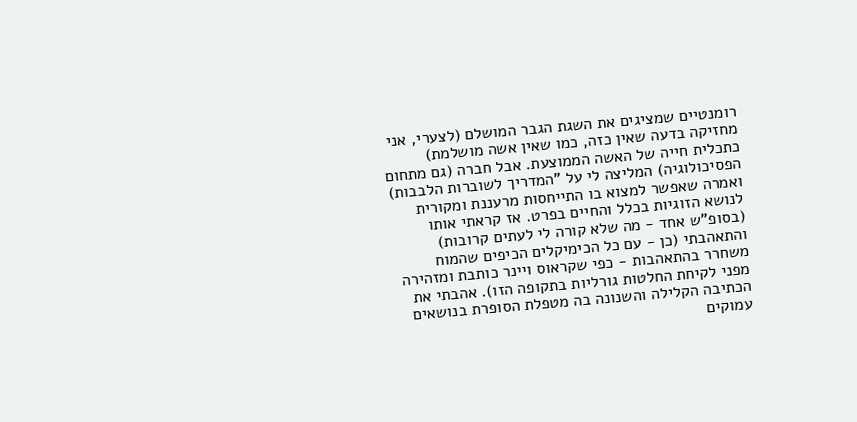רומנטיים שמציגים את השגת הגבר המושלם (לצערי, אני מחזיקה בדעה שאין כזה, כמו שאין אשה מושלמת) כתכלית חייה של האשה הממוצעת. אבל חברה (גם מתחום הפסיכולוגיה) המליצה לי על "המדריך לשוברות הלבבות) ואמרה שאפשר למצוא בו התייחסות מרעננת ומקורית לנושא הזוגיות בכלל והחיים בפרט. אז קראתי אותו (בסופ"ש אחד - מה שלא קורה לי לעתים קרובות) והתאהבתי (כן - עם כל הכימיקלים הכיפים שהמוח משחרר בהתאהבות - כפי שקראוס ויינר כותבת ומזהירה מפני לקיחת החלטות גורליות בתקופה הזו). אהבתי את הכתיבה הקלילה והשנונה בה מטפלת הסופרת בנושאים עמוקים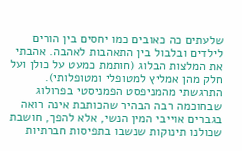שלעתים כה כאובים כמו יחסים בין הורים לילדים ובלבול בין התאהבות לאהבה. אהבתי את המלצות הבלוג (חותמת כמעט על כולן ועל חלק מהן אמליץ למטופלי ומטופלותי). התרגשתי מהמניפסט הפמניסטי בפרולוג שבחוכמה רבה הבהיר שהכותבת אינה רואה בגברים אוייבי המין הנשי, אלא להפך, חושבת שכולנו תינוקות שנשבו בתפיסות חברתיות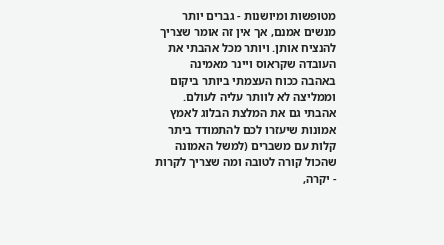מטופשות ומיושנות - גברים יותר מנשים אמנם, אך אין זה אומר שצריך להנציח אותן. ויותר מכל אהבתי את העובדה שקראוס ויינר מאמינה באהבה ככוח העצמתי ביותר ביקום וממליצה לא לוותר עליה לעולם. אהבתי גם את המלצת הבלוג לאמץ אמונות שיעזרו לכם להתמודד ביתר קלות עם משברים (למשל האמונה שהכול קורה לטובה ומה שצריך לקרות - יקרה,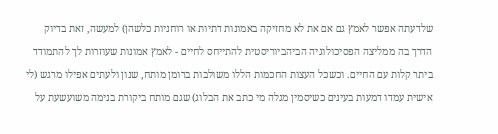שלדעתה אפשר לאמץ גם אם את לא מחזיקה באמונות דתיות או רוחניות כלשהן) למעשה, זאת בדיוק הדרך בה ממליצה הפסיכולוגיה הביהביוריסטית להתייחס לחיים - לאמץ אמונות שעוזרות לך להתמודד ביתר קלות עם החיים. וכשכל העצות החכמות הללו משולבות ברומן מותח, שנון ולעתים אפילו מרגש (לי אישית עמדו דמעות בעינים כשיסמין מגלה מי כתב את הבלוג) שגם מותח ביקורת בנימה משועשעת על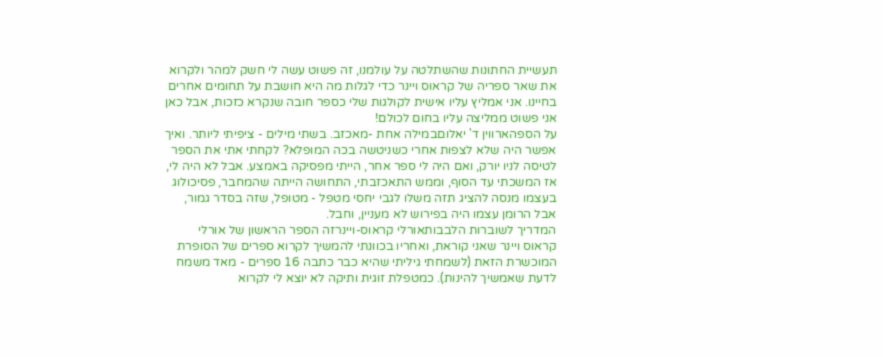תעשיית החתונות שהשתלטה על עולמנו, זה פשוט עשה לי חשק למהר ולקרוא את שאר ספריה של קראוס ויינר כדי לגלות מה היא חושבת על תחומים אחרים בחיינו. אני אמליץ עליו אישית לקולגות שלי כספר חובה שנקרא כזכות, אבל כאן אני פשוט ממליצה עליו בחום לכולם!
על הספהארווין ד' יאלוםבמילה אחת -מאכזב. בשתי מילים - ציפיתי ליותר. ואיך אפשר היה שלא לצפות אחרי כשניטשה בכה המופלא? לקחתי אתי את הספר לטיסה לניו יורק, ואם היה לי ספר אחר, הייתי מפסיקה באמצע. אבל לא היה לי, אז המשכתי עד הסוף, וממש התאכזבתי, התחושה הייתה שהמחבר, פסיכולוג בעצמו מנסה להציג תזה משלו לגבי יחסי מטפל - מטופל, שזה בסדר גמור, אבל הרומן עצמו היה בפירוש לא מעניין, וחבל.
המדריך לשוברות הלבבותאורלי קראוס-ויינרזה הספר הראשון של אורלי קראוס ויינר שאני קוראת, ואחריו בכוונתי להמשיך לקרוא ספרים של הסופרת המוכשרת הזאת (לשמחתי גיליתי שהיא כבר כתבה 16 ספרים - מאד משמח לדעת שאמשיך להינות). כמטפלת זוגית ותיקה לא יוצא לי לקרוא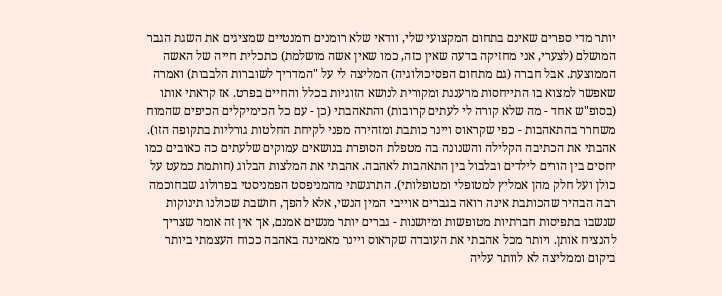יותר מדי ספרים שאינם בתחום המקצועי שלי, וודאי שלא רומנים רומנטיים שמציגים את השגת הגבר המושלם (לצערי, אני מחזיקה בדעה שאין כזה, כמו שאין אשה מושלמת) כתכלית חייה של האשה הממוצעת. אבל חברה (גם מתחום הפסיכולוגיה) המליצה לי על "המדריך לשוברות הלבבות) ואמרה שאפשר למצוא בו התייחסות מרעננת ומקורית לנושא הזוגיות בכלל והחיים בפרט. אז קראתי אותו (בסופ"ש אחד - מה שלא קורה לי לעתים קרובות) והתאהבתי (כן - עם כל הכימיקלים הכיפים שהמוח משחרר בהתאהבות - כפי שקראוס ויינר כותבת ומזהירה מפני לקיחת החלטות גורליות בתקופה הזו). אהבתי את הכתיבה הקלילה והשנונה בה מטפלת הסופרת בנושאים עמוקים שלעתים כה כאובים כמו יחסים בין הורים לילדים ובלבול בין התאהבות לאהבה. אהבתי את המלצות הבלוג (חותמת כמעט על כולן ועל חלק מהן אמליץ למטופלי ומטופלותי). התרגשתי מהמניפסט הפמניסטי בפרולוג שבחוכמה רבה הבהיר שהכותבת אינה רואה בגברים אוייבי המין הנשי, אלא להפך, חושבת שכולנו תינוקות שנשבו בתפיסות חברתיות מטופשות ומיושנות - גברים יותר מנשים אמנם, אך אין זה אומר שצריך להנציח אותן. ויותר מכל אהבתי את העובדה שקראוס ויינר מאמינה באהבה ככוח העצמתי ביותר ביקום וממליצה לא לוותר עליה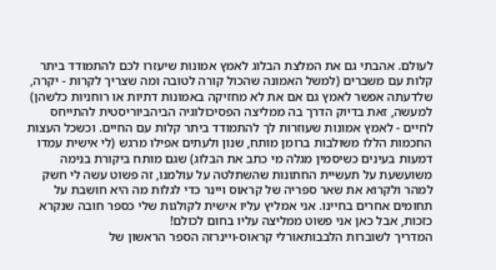לעולם. אהבתי גם את המלצת הבלוג לאמץ אמונות שיעזרו לכם להתמודד ביתר קלות עם משברים (למשל האמונה שהכול קורה לטובה ומה שצריך לקרות - יקרה, שלדעתה אפשר לאמץ גם אם את לא מחזיקה באמונות דתיות או רוחניות כלשהן) למעשה, זאת בדיוק הדרך בה ממליצה הפסיכולוגיה הביהביוריסטית להתייחס לחיים - לאמץ אמונות שעוזרות לך להתמודד ביתר קלות עם החיים. וכשכל העצות החכמות הללו משולבות ברומן מותח, שנון ולעתים אפילו מרגש (לי אישית עמדו דמעות בעינים כשיסמין מגלה מי כתב את הבלוג) שגם מותח ביקורת בנימה משועשעת על תעשיית החתונות שהשתלטה על עולמנו, זה פשוט עשה לי חשק למהר ולקרוא את שאר ספריה של קראוס ויינר כדי לגלות מה היא חושבת על תחומים אחרים בחיינו. אני אמליץ עליו אישית לקולגות שלי כספר חובה שנקרא כזכות, אבל כאן אני פשוט ממליצה עליו בחום לכולם!
המדריך לשוברות הלבבותאורלי קראוס-ויינרזה הספר הראשון של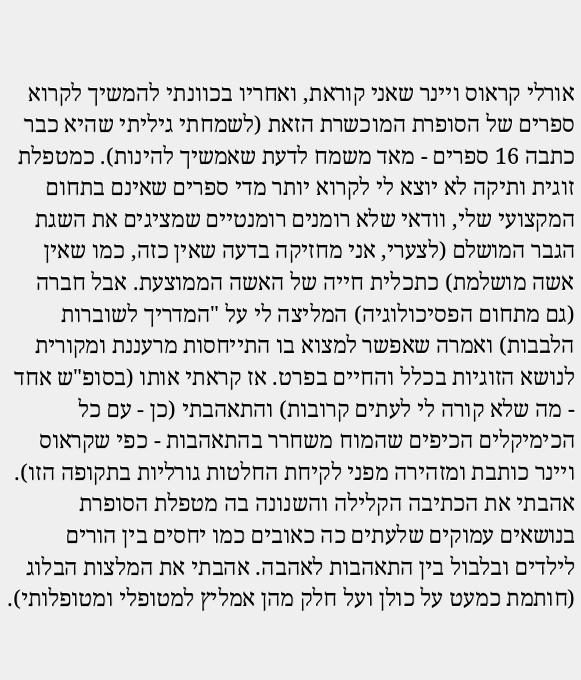אורלי קראוס ויינר שאני קוראת, ואחריו בכוונתי להמשיך לקרוא ספרים של הסופרת המוכשרת הזאת (לשמחתי גיליתי שהיא כבר כתבה 16 ספרים - מאד משמח לדעת שאמשיך להינות). כמטפלת זוגית ותיקה לא יוצא לי לקרוא יותר מדי ספרים שאינם בתחום המקצועי שלי, וודאי שלא רומנים רומנטיים שמציגים את השגת הגבר המושלם (לצערי, אני מחזיקה בדעה שאין כזה, כמו שאין אשה מושלמת) כתכלית חייה של האשה הממוצעת. אבל חברה (גם מתחום הפסיכולוגיה) המליצה לי על "המדריך לשוברות הלבבות) ואמרה שאפשר למצוא בו התייחסות מרעננת ומקורית לנושא הזוגיות בכלל והחיים בפרט. אז קראתי אותו (בסופ"ש אחד - מה שלא קורה לי לעתים קרובות) והתאהבתי (כן - עם כל הכימיקלים הכיפים שהמוח משחרר בהתאהבות - כפי שקראוס ויינר כותבת ומזהירה מפני לקיחת החלטות גורליות בתקופה הזו). אהבתי את הכתיבה הקלילה והשנונה בה מטפלת הסופרת בנושאים עמוקים שלעתים כה כאובים כמו יחסים בין הורים לילדים ובלבול בין התאהבות לאהבה. אהבתי את המלצות הבלוג (חותמת כמעט על כולן ועל חלק מהן אמליץ למטופלי ומטופלותי).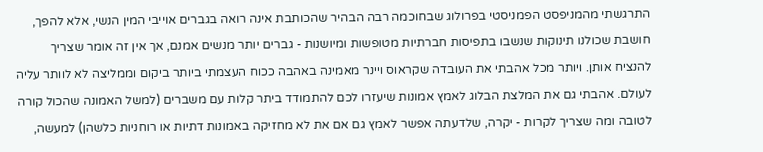התרגשתי מהמניפסט הפמניסטי בפרולוג שבחוכמה רבה הבהיר שהכותבת אינה רואה בגברים אוייבי המין הנשי, אלא להפך, חושבת שכולנו תינוקות שנשבו בתפיסות חברתיות מטופשות ומיושנות - גברים יותר מנשים אמנם, אך אין זה אומר שצריך להנציח אותן. ויותר מכל אהבתי את העובדה שקראוס ויינר מאמינה באהבה ככוח העצמתי ביותר ביקום וממליצה לא לוותר עליה לעולם. אהבתי גם את המלצת הבלוג לאמץ אמונות שיעזרו לכם להתמודד ביתר קלות עם משברים (למשל האמונה שהכול קורה לטובה ומה שצריך לקרות - יקרה, שלדעתה אפשר לאמץ גם אם את לא מחזיקה באמונות דתיות או רוחניות כלשהן) למעשה,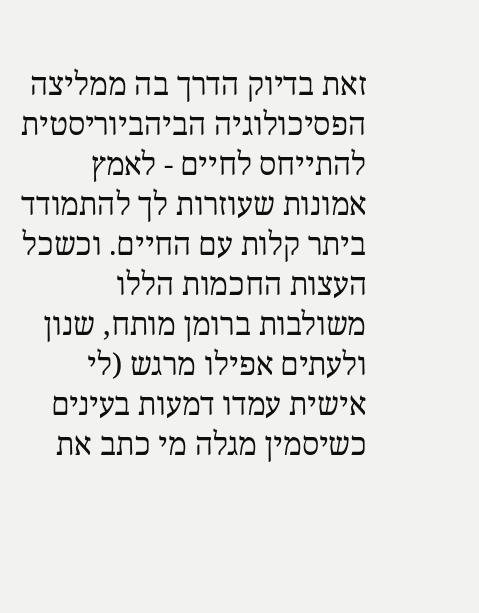זאת בדיוק הדרך בה ממליצה הפסיכולוגיה הביהביוריסטית להתייחס לחיים - לאמץ אמונות שעוזרות לך להתמודד ביתר קלות עם החיים. וכשכל העצות החכמות הללו משולבות ברומן מותח, שנון ולעתים אפילו מרגש (לי אישית עמדו דמעות בעינים כשיסמין מגלה מי כתב את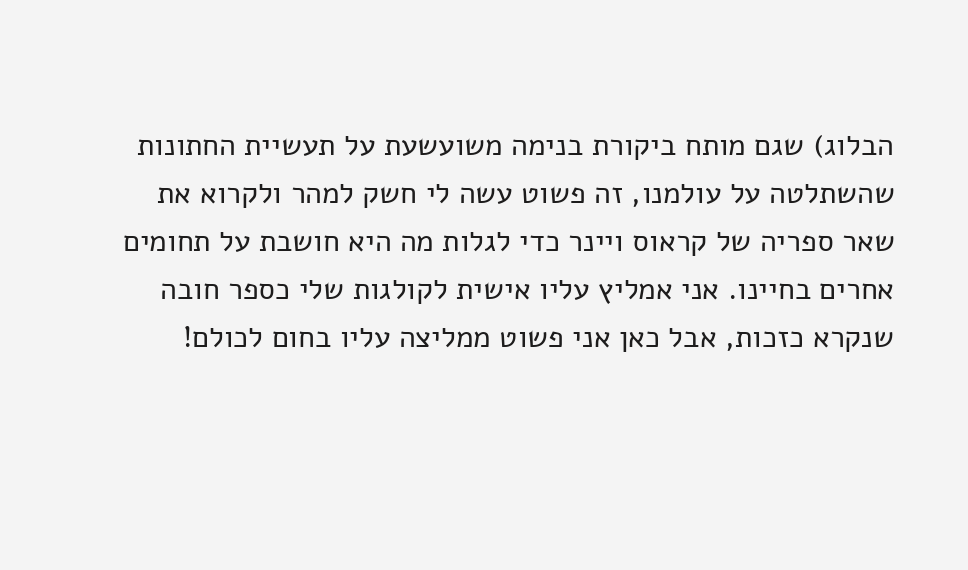הבלוג) שגם מותח ביקורת בנימה משועשעת על תעשיית החתונות שהשתלטה על עולמנו, זה פשוט עשה לי חשק למהר ולקרוא את שאר ספריה של קראוס ויינר כדי לגלות מה היא חושבת על תחומים אחרים בחיינו. אני אמליץ עליו אישית לקולגות שלי כספר חובה שנקרא כזכות, אבל כאן אני פשוט ממליצה עליו בחום לכולם!